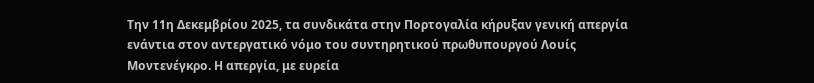Την 11η Δεκεμβρίου 2025, τα συνδικάτα στην Πορτογαλία κήρυξαν γενική απεργία ενάντια στον αντεργατικό νόμο του συντηρητικού πρωθυπουργού Λουίς Μοντενέγκρο. Η απεργία, με ευρεία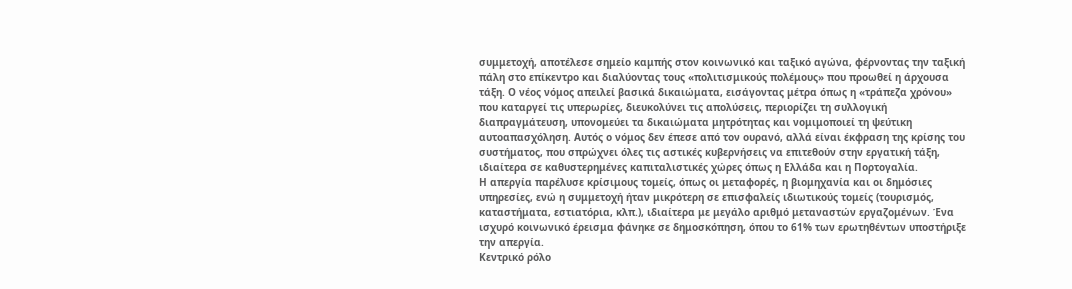συμμετοχή, αποτέλεσε σημείο καμπής στον κοινωνικό και ταξικό αγώνα, φέρνοντας την ταξική πάλη στο επίκεντρο και διαλύοντας τους «πολιτισμικούς πολέμους» που προωθεί η άρχουσα τάξη. Ο νέος νόμος απειλεί βασικά δικαιώματα, εισάγοντας μέτρα όπως η «τράπεζα χρόνου» που καταργεί τις υπερωρίες, διευκολύνει τις απολύσεις, περιορίζει τη συλλογική διαπραγμάτευση, υπονομεύει τα δικαιώματα μητρότητας και νομιμοποιεί τη ψεύτικη αυτοαπασχόληση. Αυτός ο νόμος δεν έπεσε από τον ουρανό, αλλά είναι έκφραση της κρίσης του συστήματος, που σπρώχνει όλες τις αστικές κυβερνήσεις να επιτεθούν στην εργατική τάξη, ιδιαίτερα σε καθυστερημένες καπιταλιστικές χώρες όπως η Ελλάδα και η Πορτογαλία.
Η απεργία παρέλυσε κρίσιμους τομείς, όπως οι μεταφορές, η βιομηχανία και οι δημόσιες υπηρεσίες, ενώ η συμμετοχή ήταν μικρότερη σε επισφαλείς ιδιωτικούς τομείς (τουρισμός, καταστήματα, εστιατόρια, κλπ.), ιδιαίτερα με μεγάλο αριθμό μεταναστών εργαζομένων. Ένα ισχυρό κοινωνικό έρεισμα φάνηκε σε δημοσκόπηση, όπου το 61% των ερωτηθέντων υποστήριξε την απεργία.
Κεντρικό ρόλο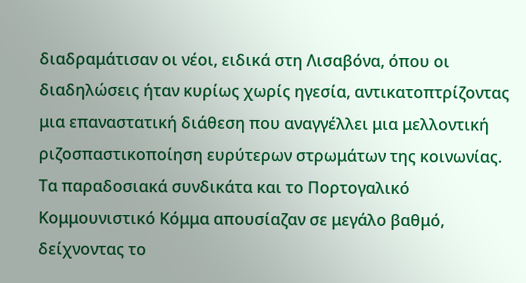διαδραμάτισαν οι νέοι, ειδικά στη Λισαβόνα, όπου οι διαδηλώσεις ήταν κυρίως χωρίς ηγεσία, αντικατοπτρίζοντας μια επαναστατική διάθεση που αναγγέλλει μια μελλοντική ριζοσπαστικοποίηση ευρύτερων στρωμάτων της κοινωνίας. Τα παραδοσιακά συνδικάτα και το Πορτογαλικό Κομμουνιστικό Κόμμα απουσίαζαν σε μεγάλο βαθμό, δείχνοντας το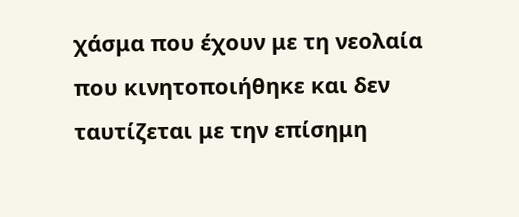χάσμα που έχουν με τη νεολαία που κινητοποιήθηκε και δεν ταυτίζεται με την επίσημη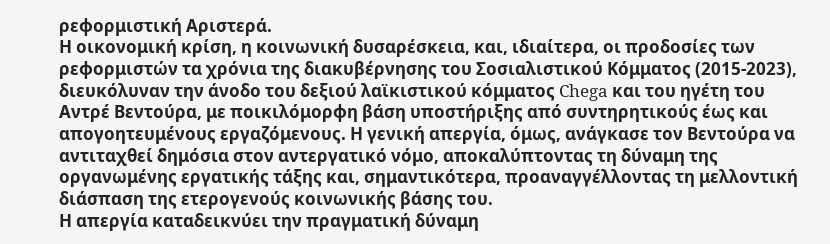ρεφορμιστική Αριστερά.
Η οικονομική κρίση, η κοινωνική δυσαρέσκεια, και, ιδιαίτερα, οι προδοσίες των ρεφορμιστών τα χρόνια της διακυβέρνησης του Σοσιαλιστικού Κόμματος (2015-2023), διευκόλυναν την άνοδο του δεξιού λαϊκιστικού κόμματος Chega και του ηγέτη του Αντρέ Βεντούρα, με ποικιλόμορφη βάση υποστήριξης από συντηρητικούς έως και απογοητευμένους εργαζόμενους. Η γενική απεργία, όμως, ανάγκασε τον Βεντούρα να αντιταχθεί δημόσια στον αντεργατικό νόμο, αποκαλύπτοντας τη δύναμη της οργανωμένης εργατικής τάξης και, σημαντικότερα, προαναγγέλλοντας τη μελλοντική διάσπαση της ετερογενούς κοινωνικής βάσης του.
Η απεργία καταδεικνύει την πραγματική δύναμη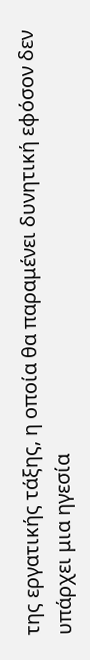της εργατικής τάξης, η οποία θα παραμένει δυνητική εφόσον δεν υπάρχει μια ηγεσία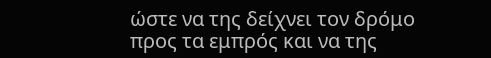ώστε να της δείχνει τον δρόμο προς τα εμπρός και να της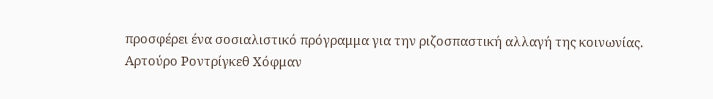προσφέρει ένα σοσιαλιστικό πρόγραμμα για την ριζοσπαστική αλλαγή της κοινωνίας.
Αρτούρο Ροντρίγκεθ Χόφμαν